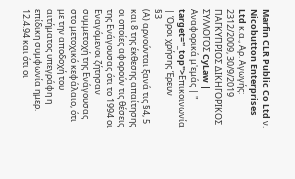Marfin CLR Public Co Ltd ν. Nicobutton Enterprises Ltd κ.α., Αρ. Αγωγής: 2312/2009, 30/9/2019 ΠΑΓΚΥΠΡΙΟΣ ΔΙΚΗΓΟΡΙΚΟΣ ΣΥΛΛΟΓΟΣ CyLaw | Αναφορικά μ'εμάς | " target="_top">Επικοινωνία | Όροι χρήσης Έρευν
§3
(Α) αρνούνται ξανά τις §4, 5 και 8 της έκθεσης απαίτησης οι οποίες αφορούν τις θέσεις της Ενάγουσας ότι το 1994 οι Εναγόμενοι ζήτησαν συμμετοχή της Ενάγουσας στο μετοχικό κεφάλαιο, ότι με την αποδοχή του αιτήματος υπεγράφη η επίδικη συμφωνία ημερ. 12.4.94 και ότι οι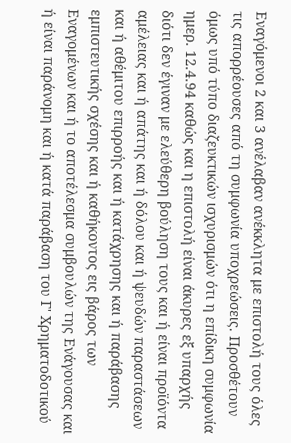Εναγόμενοι 2 και 3 ανέλαβαν ανέκκλητα με επιστολή τους όλες τις απορρέουσες από τη συμφωνία υποχρεώσεις. Προσθέτουν όμως υπό τύπο διαζευκτικών ισχυρισμών ότι η επίδικη συμφωνία ημερ. 12.4.94 καθώς και η επιστολή είναι άκυρες εξ υπαρχής διότι δεν έγιναν με ελεύθερη βούληση τους και ή είναι προϊόντα αμέλειας και ή απάτης και ή δόλου και ή ψευδών παραστάσεων και ή αθέμιτου επιρροής και ή κατάχρησης και ή παράβασης εμπιστευτικής σχέσης και ή καθήκοντος εις βάρος των Εναγομένων και ή το αποτέλεσμα συμβουλών της Ενάγουσας και ή είναι παράνομη και ή κατά παράβαση του Γ' Χρηματοδοτικού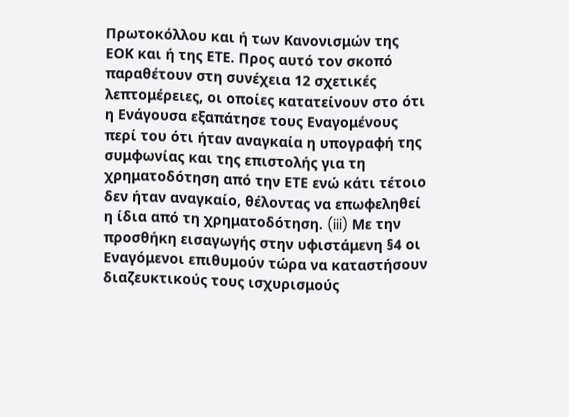Πρωτοκόλλου και ή των Κανονισμών της ΕΟΚ και ή της ΕΤΕ. Προς αυτό τον σκοπό παραθέτουν στη συνέχεια 12 σχετικές λεπτομέρειες, οι οποίες κατατείνουν στο ότι η Ενάγουσα εξαπάτησε τους Εναγομένους περί του ότι ήταν αναγκαία η υπογραφή της συμφωνίας και της επιστολής για τη χρηματοδότηση από την ΕΤΕ ενώ κάτι τέτοιο δεν ήταν αναγκαίο, θέλοντας να επωφεληθεί η ίδια από τη χρηματοδότηση. (iii) Με την προσθήκη εισαγωγής στην υφιστάμενη §4 οι Εναγόμενοι επιθυμούν τώρα να καταστήσουν διαζευκτικούς τους ισχυρισμούς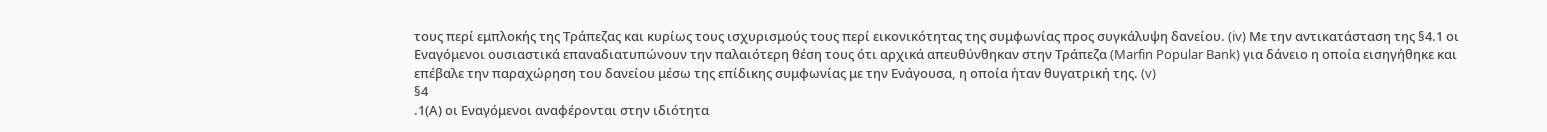τους περί εμπλοκής της Τράπεζας και κυρίως τους ισχυρισμούς τους περί εικονικότητας της συμφωνίας προς συγκάλυψη δανείου. (iv) Με την αντικατάσταση της §4.1 οι Εναγόμενοι ουσιαστικά επαναδιατυπώνουν την παλαιότερη θέση τους ότι αρχικά απευθύνθηκαν στην Τράπεζα (Marfin Popular Bank) για δάνειο η οποία εισηγήθηκε και επέβαλε την παραχώρηση του δανείου μέσω της επίδικης συμφωνίας με την Ενάγουσα, η οποία ήταν θυγατρική της. (v)
§4
.1(Α) οι Εναγόμενοι αναφέρονται στην ιδιότητα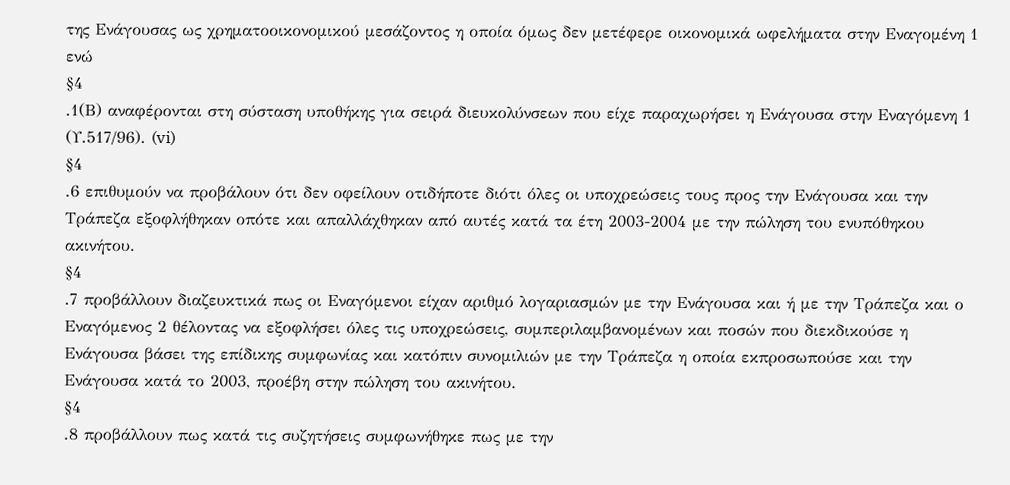της Ενάγουσας ως χρηματοοικονομικού μεσάζοντος η οποία όμως δεν μετέφερε οικονομικά ωφελήματα στην Εναγομένη 1 ενώ
§4
.1(Β) αναφέρονται στη σύσταση υποθήκης για σειρά διευκολύνσεων που είχε παραχωρήσει η Ενάγουσα στην Εναγόμενη 1 (Υ.517/96). (vi)
§4
.6 επιθυμούν να προβάλουν ότι δεν οφείλουν οτιδήποτε διότι όλες οι υποχρεώσεις τους προς την Ενάγουσα και την Τράπεζα εξοφλήθηκαν οπότε και απαλλάχθηκαν από αυτές κατά τα έτη 2003-2004 με την πώληση του ενυπόθηκου ακινήτου.
§4
.7 προβάλλουν διαζευκτικά πως οι Εναγόμενοι είχαν αριθμό λογαριασμών με την Ενάγουσα και ή με την Τράπεζα και ο Εναγόμενος 2 θέλοντας να εξοφλήσει όλες τις υποχρεώσεις, συμπεριλαμβανομένων και ποσών που διεκδικούσε η Ενάγουσα βάσει της επίδικης συμφωνίας και κατόπιν συνομιλιών με την Τράπεζα η οποία εκπροσωπούσε και την Ενάγουσα κατά το 2003, προέβη στην πώληση του ακινήτου.
§4
.8 προβάλλουν πως κατά τις συζητήσεις συμφωνήθηκε πως με την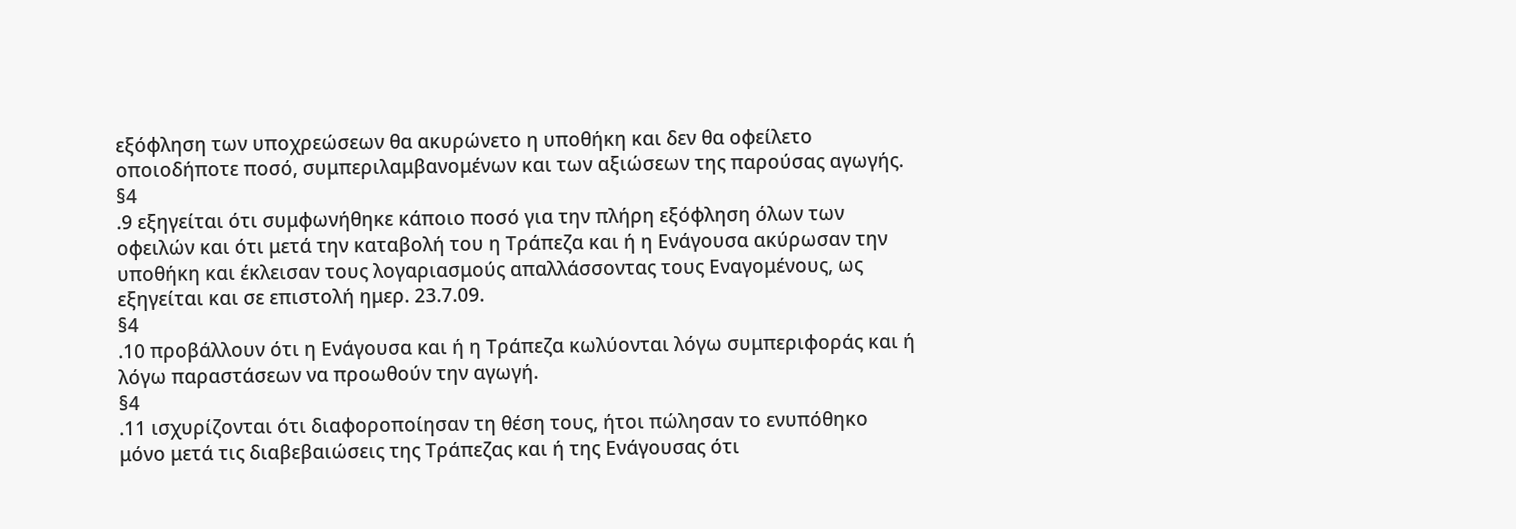εξόφληση των υποχρεώσεων θα ακυρώνετο η υποθήκη και δεν θα οφείλετο οποιοδήποτε ποσό, συμπεριλαμβανομένων και των αξιώσεων της παρούσας αγωγής.
§4
.9 εξηγείται ότι συμφωνήθηκε κάποιο ποσό για την πλήρη εξόφληση όλων των οφειλών και ότι μετά την καταβολή του η Τράπεζα και ή η Ενάγουσα ακύρωσαν την υποθήκη και έκλεισαν τους λογαριασμούς απαλλάσσοντας τους Εναγομένους, ως εξηγείται και σε επιστολή ημερ. 23.7.09.
§4
.10 προβάλλουν ότι η Ενάγουσα και ή η Τράπεζα κωλύονται λόγω συμπεριφοράς και ή λόγω παραστάσεων να προωθούν την αγωγή.
§4
.11 ισχυρίζονται ότι διαφοροποίησαν τη θέση τους, ήτοι πώλησαν το ενυπόθηκο μόνο μετά τις διαβεβαιώσεις της Τράπεζας και ή της Ενάγουσας ότι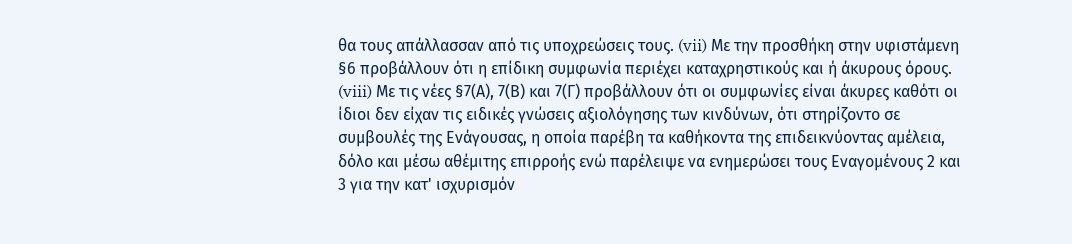θα τους απάλλασσαν από τις υποχρεώσεις τους. (vii) Με την προσθήκη στην υφιστάμενη §6 προβάλλουν ότι η επίδικη συμφωνία περιέχει καταχρηστικούς και ή άκυρους όρους. (viii) Με τις νέες §7(Α), 7(Β) και 7(Γ) προβάλλουν ότι οι συμφωνίες είναι άκυρες καθότι οι ίδιοι δεν είχαν τις ειδικές γνώσεις αξιολόγησης των κινδύνων, ότι στηρίζοντο σε συμβουλές της Ενάγουσας, η οποία παρέβη τα καθήκοντα της επιδεικνύοντας αμέλεια, δόλο και μέσω αθέμιτης επιρροής ενώ παρέλειψε να ενημερώσει τους Εναγομένους 2 και 3 για την κατ' ισχυρισμόν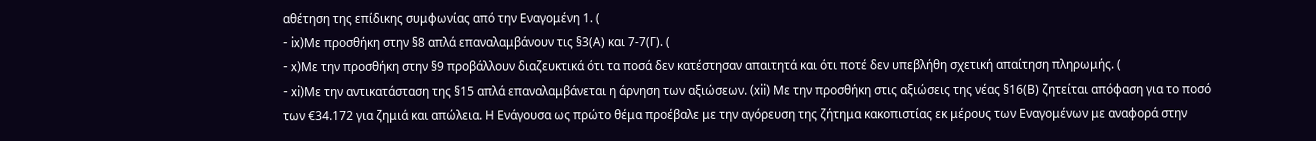αθέτηση της επίδικης συμφωνίας από την Εναγομένη 1. (
- ix)Με προσθήκη στην §8 απλά επαναλαμβάνουν τις §3(Α) και 7-7(Γ). (
- x)Με την προσθήκη στην §9 προβάλλουν διαζευκτικά ότι τα ποσά δεν κατέστησαν απαιτητά και ότι ποτέ δεν υπεβλήθη σχετική απαίτηση πληρωμής. (
- xi)Με την αντικατάσταση της §15 απλά επαναλαμβάνεται η άρνηση των αξιώσεων. (xii) Με την προσθήκη στις αξιώσεις της νέας §16(Β) ζητείται απόφαση για το ποσό των €34.172 για ζημιά και απώλεια. Η Ενάγουσα ως πρώτο θέμα προέβαλε με την αγόρευση της ζήτημα κακοπιστίας εκ μέρους των Εναγομένων με αναφορά στην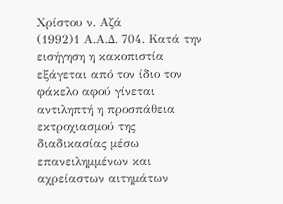Χρίστου ν. Αζά
(1992)1 Α.Α.Δ. 704. Κατά την εισήγηση η κακοπιστία εξάγεται από τον ίδιο τον φάκελο αφού γίνεται αντιληπτή η προσπάθεια εκτροχιασμού της διαδικασίας μέσω επανειλημμένων και αχρείαστων αιτημάτων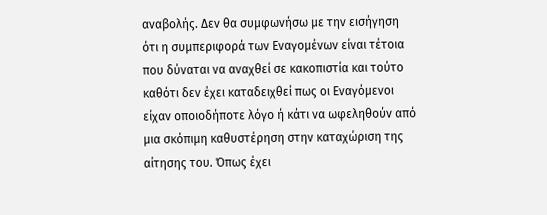αναβολής. Δεν θα συμφωνήσω με την εισήγηση ότι η συμπεριφορά των Εναγομένων είναι τέτοια που δύναται να αναχθεί σε κακοπιστία και τούτο καθότι δεν έχει καταδειχθεί πως οι Εναγόμενοι είχαν οποιοδήποτε λόγο ή κάτι να ωφεληθούν από μια σκόπιμη καθυστέρηση στην καταχώριση της αίτησης του. Όπως έχει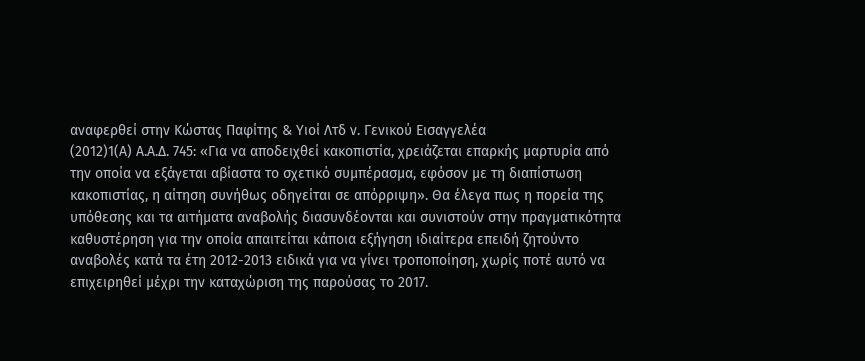αναφερθεί στην Κώστας Παφίτης & Υιοί Λτδ ν. Γενικού Εισαγγελέα
(2012)1(Α) Α.Α.Δ. 745: «Για να αποδειχθεί κακοπιστία, χρειάζεται επαρκής μαρτυρία από την οποία να εξάγεται αβίαστα το σχετικό συμπέρασμα, εφόσον με τη διαπίστωση κακοπιστίας, η αίτηση συνήθως οδηγείται σε απόρριψη». Θα έλεγα πως η πορεία της υπόθεσης και τα αιτήματα αναβολής διασυνδέονται και συνιστούν στην πραγματικότητα καθυστέρηση για την οποία απαιτείται κάποια εξήγηση ιδιαίτερα επειδή ζητούντο αναβολές κατά τα έτη 2012-2013 ειδικά για να γίνει τροποποίηση, χωρίς ποτέ αυτό να επιχειρηθεί μέχρι την καταχώριση της παρούσας το 2017.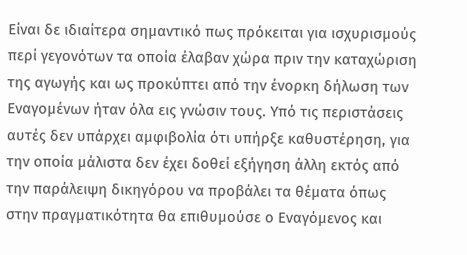Είναι δε ιδιαίτερα σημαντικό πως πρόκειται για ισχυρισμούς περί γεγονότων τα οποία έλαβαν χώρα πριν την καταχώριση της αγωγής και ως προκύπτει από την ένορκη δήλωση των Εναγομένων ήταν όλα εις γνώσιν τους. Υπό τις περιστάσεις αυτές δεν υπάρχει αμφιβολία ότι υπήρξε καθυστέρηση, για την οποία μάλιστα δεν έχει δοθεί εξήγηση άλλη εκτός από την παράλειψη δικηγόρου να προβάλει τα θέματα όπως στην πραγματικότητα θα επιθυμούσε ο Εναγόμενος και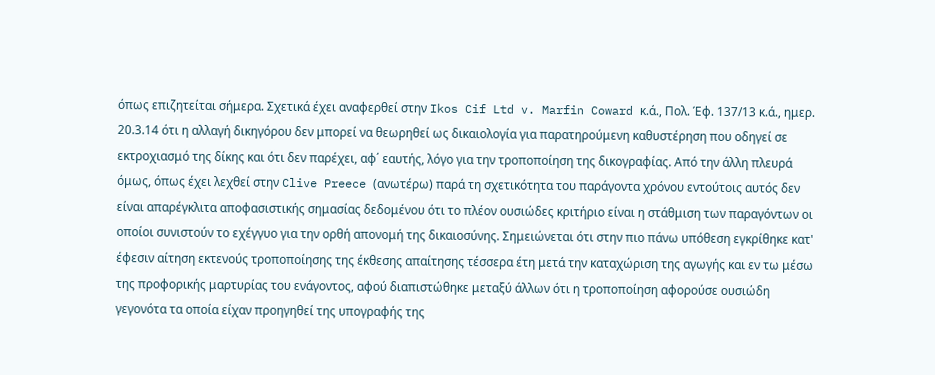όπως επιζητείται σήμερα. Σχετικά έχει αναφερθεί στην Ikos Cif Ltd v. Marfin Coward κ.ά., Πολ. Έφ. 137/13 κ.ά., ημερ. 20.3.14 ότι η αλλαγή δικηγόρου δεν μπορεί να θεωρηθεί ως δικαιολογία για παρατηρούμενη καθυστέρηση που οδηγεί σε εκτροχιασμό της δίκης και ότι δεν παρέχει, αφ΄ εαυτής, λόγο για την τροποποίηση της δικογραφίας. Από την άλλη πλευρά όμως, όπως έχει λεχθεί στην Clive Preece (ανωτέρω) παρά τη σχετικότητα του παράγοντα χρόνου εντούτοις αυτός δεν είναι απαρέγκλιτα αποφασιστικής σημασίας δεδομένου ότι το πλέον ουσιώδες κριτήριο είναι η στάθμιση των παραγόντων οι οποίοι συνιστούν το εχέγγυο για την ορθή απονομή της δικαιοσύνης. Σημειώνεται ότι στην πιο πάνω υπόθεση εγκρίθηκε κατ' έφεσιν αίτηση εκτενούς τροποποίησης της έκθεσης απαίτησης τέσσερα έτη μετά την καταχώριση της αγωγής και εν τω μέσω της προφορικής μαρτυρίας του ενάγοντος, αφού διαπιστώθηκε μεταξύ άλλων ότι η τροποποίηση αφορούσε ουσιώδη γεγονότα τα οποία είχαν προηγηθεί της υπογραφής της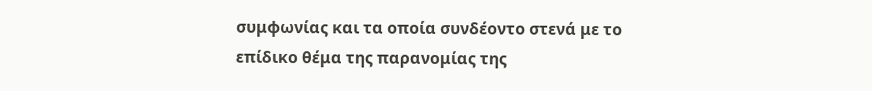συμφωνίας και τα οποία συνδέοντο στενά με το επίδικο θέμα της παρανομίας της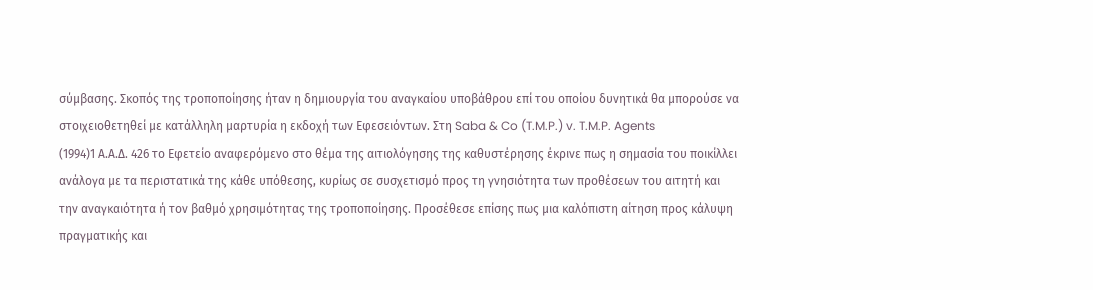σύμβασης. Σκοπός της τροποποίησης ήταν η δημιουργία του αναγκαίου υποβάθρου επί του οποίου δυνητικά θα μπορούσε να στοιχειοθετηθεί με κατάλληλη μαρτυρία η εκδοχή των Εφεσειόντων. Στη Saba & Co (T.M.P.) v. T.M.P. Agents
(1994)1 Α.Α.Δ. 426 το Εφετείο αναφερόμενο στο θέμα της αιτιολόγησης της καθυστέρησης έκρινε πως η σημασία του ποικίλλει ανάλογα με τα περιστατικά της κάθε υπόθεσης, κυρίως σε συσχετισμό προς τη γνησιότητα των προθέσεων του αιτητή και την αναγκαιότητα ή τον βαθμό χρησιμότητας της τροποποίησης. Προσέθεσε επίσης πως μια καλόπιστη αίτηση προς κάλυψη πραγματικής και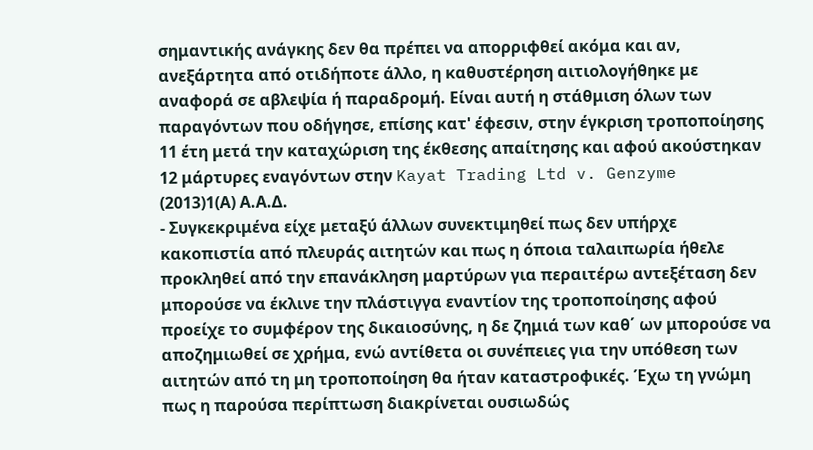σημαντικής ανάγκης δεν θα πρέπει να απορριφθεί ακόμα και αν, ανεξάρτητα από οτιδήποτε άλλο, η καθυστέρηση αιτιολογήθηκε με αναφορά σε αβλεψία ή παραδρομή. Είναι αυτή η στάθμιση όλων των παραγόντων που οδήγησε, επίσης κατ' έφεσιν, στην έγκριση τροποποίησης 11 έτη μετά την καταχώριση της έκθεσης απαίτησης και αφού ακούστηκαν 12 μάρτυρες εναγόντων στην Kayat Trading Ltd v. Genzyme
(2013)1(Α) Α.Α.Δ.
- Συγκεκριμένα είχε μεταξύ άλλων συνεκτιμηθεί πως δεν υπήρχε κακοπιστία από πλευράς αιτητών και πως η όποια ταλαιπωρία ήθελε προκληθεί από την επανάκληση μαρτύρων για περαιτέρω αντεξέταση δεν μπορούσε να έκλινε την πλάστιγγα εναντίον της τροποποίησης αφού προείχε το συμφέρον της δικαιοσύνης, η δε ζημιά των καθ΄ ων μπορούσε να αποζημιωθεί σε χρήμα, ενώ αντίθετα οι συνέπειες για την υπόθεση των αιτητών από τη μη τροποποίηση θα ήταν καταστροφικές. Έχω τη γνώμη πως η παρούσα περίπτωση διακρίνεται ουσιωδώς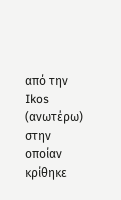από την Ikos (ανωτέρω) στην οποίαν κρίθηκε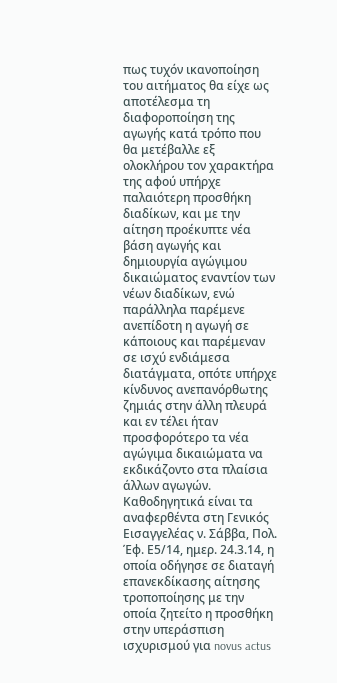πως τυχόν ικανοποίηση του αιτήματος θα είχε ως αποτέλεσμα τη διαφοροποίηση της αγωγής κατά τρόπο που θα μετέβαλλε εξ ολοκλήρου τον χαρακτήρα της αφού υπήρχε παλαιότερη προσθήκη διαδίκων, και με την αίτηση προέκυπτε νέα βάση αγωγής και δημιουργία αγώγιμου δικαιώματος εναντίον των νέων διαδίκων, ενώ παράλληλα παρέμενε ανεπίδοτη η αγωγή σε κάποιους και παρέμεναν σε ισχύ ενδιάμεσα διατάγματα, οπότε υπήρχε κίνδυνος ανεπανόρθωτης ζημιάς στην άλλη πλευρά και εν τέλει ήταν προσφορότερο τα νέα αγώγιμα δικαιώματα να εκδικάζοντο στα πλαίσια άλλων αγωγών. Καθοδηγητικά είναι τα αναφερθέντα στη Γενικός Εισαγγελέας ν. Σάββα, Πολ. Έφ. Ε5/14, ημερ. 24.3.14, η οποία οδήγησε σε διαταγή επανεκδίκασης αίτησης τροποποίησης με την οποία ζητείτο η προσθήκη στην υπεράσπιση ισχυρισμού για novus actus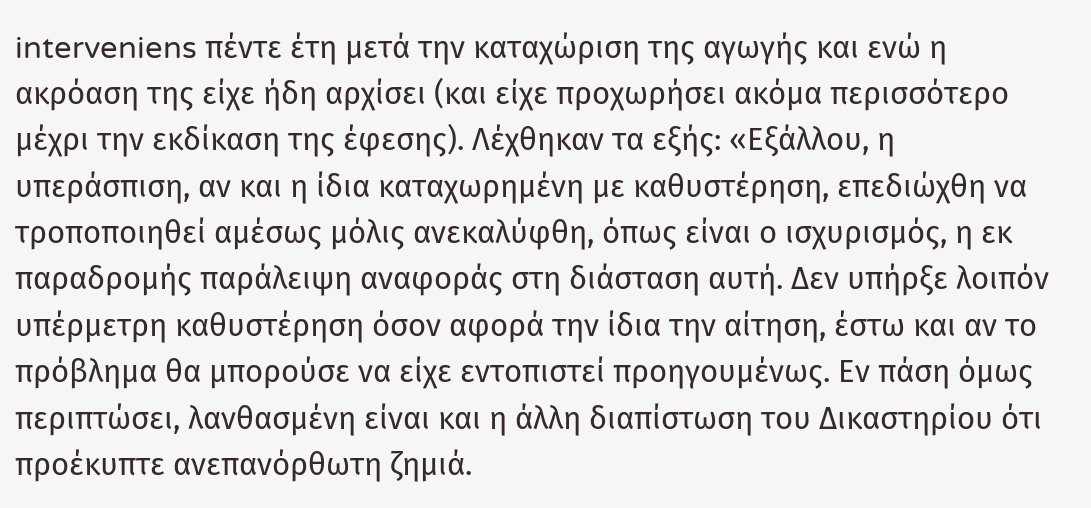interveniens πέντε έτη μετά την καταχώριση της αγωγής και ενώ η ακρόαση της είχε ήδη αρχίσει (και είχε προχωρήσει ακόμα περισσότερο μέχρι την εκδίκαση της έφεσης). Λέχθηκαν τα εξής: «Εξάλλου, η υπεράσπιση, αν και η ίδια καταχωρημένη με καθυστέρηση, επεδιώχθη να τροποποιηθεί αμέσως μόλις ανεκαλύφθη, όπως είναι ο ισχυρισμός, η εκ παραδρομής παράλειψη αναφοράς στη διάσταση αυτή. Δεν υπήρξε λοιπόν υπέρμετρη καθυστέρηση όσον αφορά την ίδια την αίτηση, έστω και αν το πρόβλημα θα μπορούσε να είχε εντοπιστεί προηγουμένως. Εν πάση όμως περιπτώσει, λανθασμένη είναι και η άλλη διαπίστωση του Δικαστηρίου ότι προέκυπτε ανεπανόρθωτη ζημιά.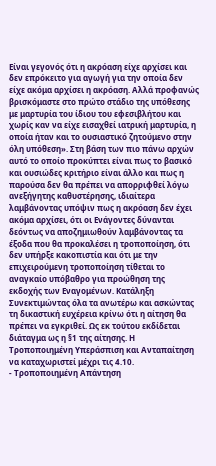Είναι γεγονός ότι η ακρόαση είχε αρχίσει και δεν επρόκειτο για αγωγή για την οποία δεν είχε ακόμα αρχίσει η ακρόαση. Αλλά προφανώς βρισκόμαστε στο πρώτο στάδιο της υπόθεσης με μαρτυρία του ίδιου του εφεσιβλήτου και χωρίς καν να είχε εισαχθεί ιατρική μαρτυρία, η οποία ήταν και το ουσιαστικό ζητούμενο στην όλη υπόθεση». Στη βάση των πιο πάνω αρχών αυτό το οποίο προκύπτει είναι πως το βασικό και ουσιώδες κριτήριο είναι άλλο και πως η παρούσα δεν θα πρέπει να απορριφθεί λόγω ανεξήγητης καθυστέρησης, ιδιαίτερα λαμβάνοντας υπόψιν πως η ακρόαση δεν έχει ακόμα αρχίσει, ότι οι Ενάγοντες δύνανται δεόντως να αποζημιωθούν λαμβάνοντας τα έξοδα που θα προκαλέσει η τροποποίηση, ότι δεν υπήρξε κακοπιστία και ότι με την επιχειρούμενη τροποποίηση τίθεται το αναγκαίο υπόβαθρο για προώθηση της εκδοχής των Εναγομένων. Κατάληξη Συνεκτιμώντας όλα τα ανωτέρω και ασκώντας τη δικαστική ευχέρεια κρίνω ότι η αίτηση θα πρέπει να εγκριθεί. Ως εκ τούτου εκδίδεται διάταγμα ως η §1 της αίτησης. Η Τροποποιημένη Υπεράσπιση και Ανταπαίτηση να καταχωριστεί μέχρι τις 4.10.
- Τροποποιημένη Απάντηση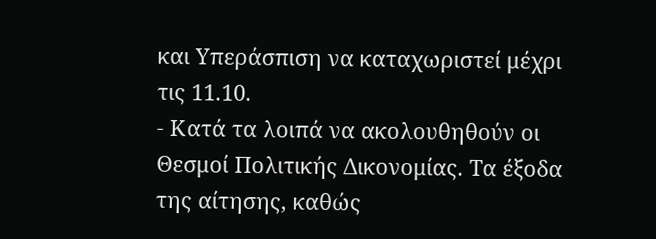και Υπεράσπιση να καταχωριστεί μέχρι τις 11.10.
- Κατά τα λοιπά να ακολουθηθούν οι Θεσμοί Πολιτικής Δικονομίας. Τα έξοδα της αίτησης, καθώς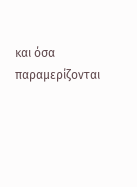και όσα παραμερίζονται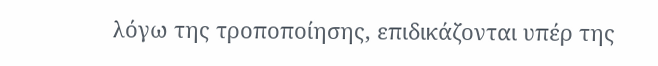λόγω της τροποποίησης, επιδικάζονται υπέρ της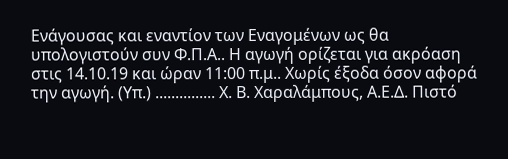Ενάγουσας και εναντίον των Εναγομένων ως θα υπολογιστούν συν Φ.Π.Α.. Η αγωγή ορίζεται για ακρόαση στις 14.10.19 και ώραν 11:00 π.μ.. Χωρίς έξοδα όσον αφορά την αγωγή. (Υπ.) ............... Χ. Β. Χαραλάμπους, Α.Ε.Δ. Πιστό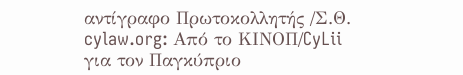αντίγραφο Πρωτοκολλητής /Σ.Θ. cylaw.org: Από το ΚΙΝOΠ/CyLii για τον Παγκύπριο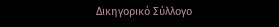Δικηγορικό Σύλλογο